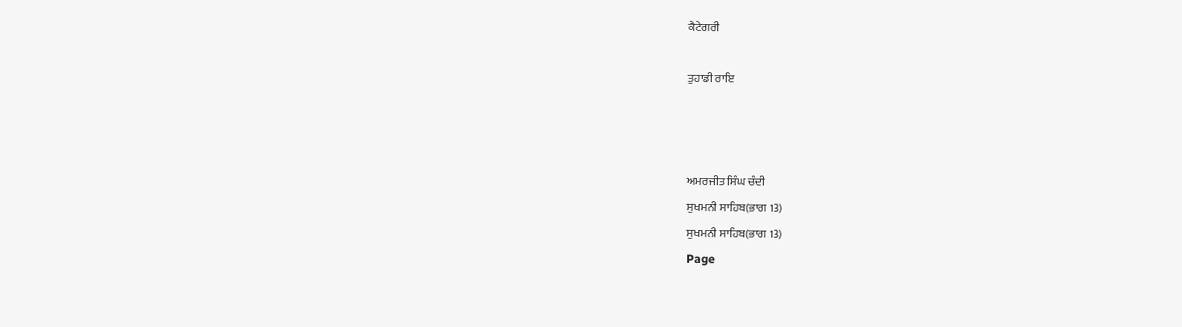ਕੈਟੇਗਰੀ

ਤੁਹਾਡੀ ਰਾਇ



ਅਮਰਜੀਤ ਸਿੰਘ ਚੰਦੀ
ਸੁਖਮਨੀ ਸਾਹਿਬ(ਭਾਗ 13)
ਸੁਖਮਨੀ ਸਾਹਿਬ(ਭਾਗ 13)
Page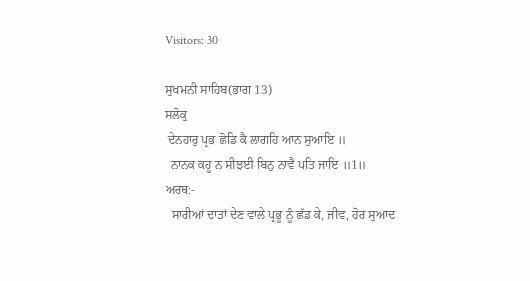Visitors: 30

ਸੁਖਮਨੀ ਸਾਹਿਬ(ਭਾਗ 13)
ਸਲੋਕੁ
 ਦੇਨਹਾਰੁ ਪ੍ਰਭ ਛੋਡਿ ਕੈ ਲਾਗਹਿ ਆਨ ਸੁਆਇ ॥
  ਨਾਨਕ ਕਹੂ ਨ ਸੀਝਈ ਬਿਨੁ ਨਾਵੈ ਪਤਿ ਜਾਇ ॥1॥
ਅਰਥ:-
  ਸਾਰੀਆਂ ਦਾਤਾਂ ਦੇਣ ਵਾਲੇ ਪ੍ਰਭੂ ਨੂੰ ਛੱਡ ਕੇ, ਜੀਵ, ਹੋਰ ਸੁਆਦ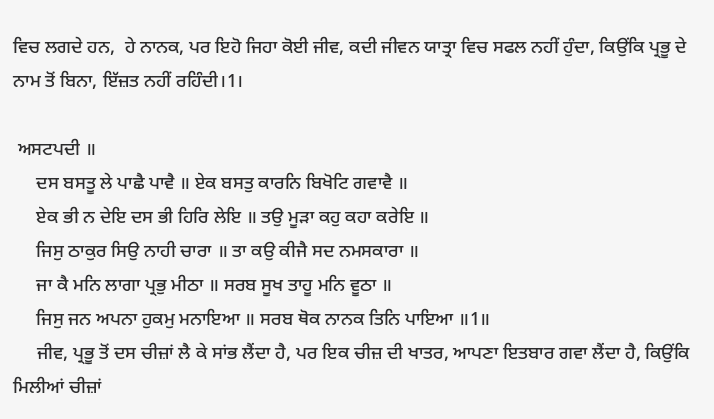ਵਿਚ ਲਗਦੇ ਹਨ,  ਹੇ ਨਾਨਕ, ਪਰ ਇਹੋ ਜਿਹਾ ਕੋਈ ਜੀਵ, ਕਦੀ ਜੀਵਨ ਯਾਤ੍ਰਾ ਵਿਚ ਸਫਲ ਨਹੀਂ ਹੁੰਦਾ, ਕਿਉਂਕਿ ਪ੍ਰਭੂ ਦੇ ਨਾਮ ਤੋਂ ਬਿਨਾ, ਇੱਜ਼ਤ ਨਹੀਂ ਰਹਿੰਦੀ।1।

 ਅਸਟਪਦੀ ॥
     ਦਸ ਬਸਤੂ ਲੇ ਪਾਛੈ ਪਾਵੈ ॥ ਏਕ ਬਸਤੁ ਕਾਰਨਿ ਬਿਖੋਟਿ ਗਵਾਵੈ ॥
     ਏਕ ਭੀ ਨ ਦੇਇ ਦਸ ਭੀ ਹਿਰਿ ਲੇਇ ॥ ਤਉ ਮੂੜਾ ਕਹੁ ਕਹਾ ਕਰੇਇ ॥
     ਜਿਸੁ ਠਾਕੁਰ ਸਿਉ ਨਾਹੀ ਚਾਰਾ ॥ ਤਾ ਕਉ ਕੀਜੈ ਸਦ ਨਮਸਕਾਰਾ ॥
     ਜਾ ਕੈ ਮਨਿ ਲਾਗਾ ਪ੍ਰਭੁ ਮੀਠਾ ॥ ਸਰਬ ਸੂਖ ਤਾਹੂ ਮਨਿ ਵੂਠਾ ॥
     ਜਿਸੁ ਜਨ ਅਪਨਾ ਹੁਕਮੁ ਮਨਾਇਆ ॥ ਸਰਬ ਥੋਕ ਨਾਨਕ ਤਿਨਿ ਪਾਇਆ ॥1॥
     ਜੀਵ, ਪ੍ਰਭੂ ਤੋਂ ਦਸ ਚੀਜ਼ਾਂ ਲੈ ਕੇ ਸਾਂਭ ਲੈਂਦਾ ਹੈ, ਪਰ ਇਕ ਚੀਜ਼ ਦੀ ਖਾਤਰ, ਆਪਣਾ ਇਤਬਾਰ ਗਵਾ ਲੈਂਦਾ ਹੈ, ਕਿਉਂਕਿ ਮਿਲੀਆਂ ਚੀਜ਼ਾਂ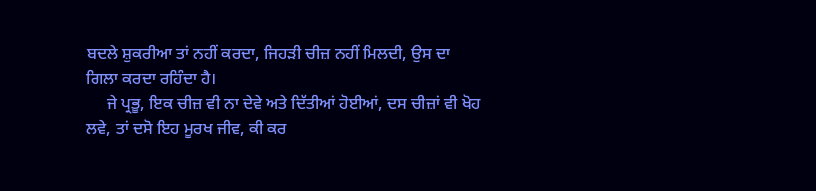ਬਦਲੇ ਸ਼ੁਕਰੀਆ ਤਾਂ ਨਹੀਂ ਕਰਦਾ, ਜਿਹੜੀ ਚੀਜ਼ ਨਹੀਂ ਮਿਲਦੀ, ਉਸ ਦਾ ਗਿਲਾ ਕਰਦਾ ਰਹਿੰਦਾ ਹੈ।
     ਜੇ ਪ੍ਰਭੂ, ਇਕ ਚੀਜ਼ ਵੀ ਨਾ ਦੇਵੇ ਅਤੇ ਦਿੱਤੀਆਂ ਹੋਈਆਂ, ਦਸ ਚੀਜ਼ਾਂ ਵੀ ਖੋਹ ਲਵੇ, ਤਾਂ ਦਸੋ ਇਹ ਮੂਰਖ ਜੀਵ, ਕੀ ਕਰ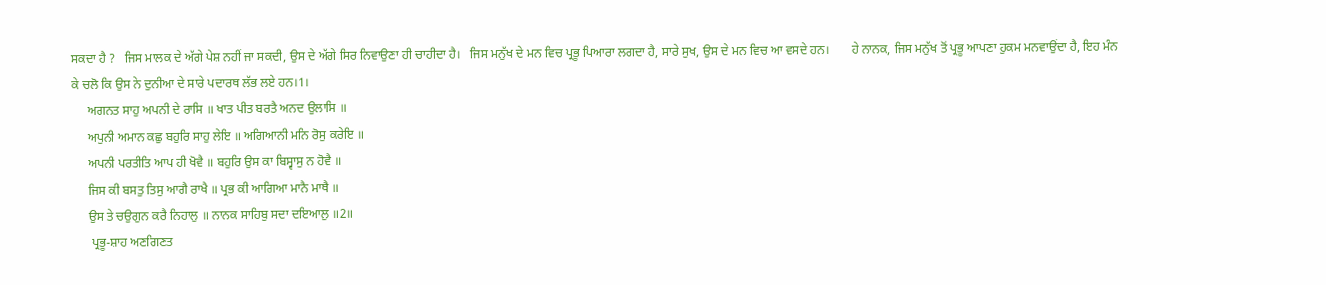ਸਕਦਾ ਹੈ ?   ਜਿਸ ਮਾਲਕ ਦੇ ਅੱਗੇ ਪੇਸ਼ ਨਹੀਂ ਜਾ ਸਕਦੀ, ਉਸ ਦੇ ਅੱਗੇ ਸਿਰ ਨਿਵਾਉਣਾ ਹੀ ਚਾਹੀਦਾ ਹੈ।   ਜਿਸ ਮਨੁੱਖ ਦੇ ਮਨ ਵਿਚ ਪ੍ਰਭੂ ਪਿਆਰਾ ਲਗਦਾ ਹੈ, ਸਾਰੇ ਸੁਖ, ਉਸ ਦੇ ਮਨ ਵਿਚ ਆ ਵਸਦੇ ਹਨ।       ਹੇ ਨਾਨਕ, ਜਿਸ ਮਨੁੱਖ ਤੋਂ ਪ੍ਰਭੂ ਆਪਣਾ ਹੁਕਮ ਮਨਵਾਉਂਦਾ ਹੈ, ਇਹ ਮੰਨ ਕੇ ਚਲੋ ਕਿ ਉਸ ਨੇ ਦੁਨੀਆ ਦੇ ਸਾਰੇ ਪਦਾਰਥ ਲੱਭ ਲਏ ਹਨ।1।
     ਅਗਨਤ ਸਾਹੁ ਅਪਨੀ ਦੇ ਰਾਸਿ ॥ ਖਾਤ ਪੀਤ ਬਰਤੈ ਅਨਦ ਉਲਾਸਿ ॥
     ਅਪੁਨੀ ਅਮਾਨ ਕਛੁ ਬਹੁਰਿ ਸਾਹੁ ਲੇਇ ॥ ਅਗਿਆਨੀ ਮਨਿ ਰੋਸੁ ਕਰੇਇ ॥
     ਅਪਨੀ ਪਰਤੀਤਿ ਆਪ ਹੀ ਖੋਵੈ ॥ ਬਹੁਰਿ ਉਸ ਕਾ ਬਿਸ੍ਵਾਸੁ ਨ ਹੋਵੈ ॥
     ਜਿਸ ਕੀ ਬਸਤੁ ਤਿਸੁ ਆਗੈ ਰਾਖੈ ॥ ਪ੍ਰਭ ਕੀ ਆਗਿਆ ਮਾਨੈ ਮਾਥੈ ॥
     ਉਸ ਤੇ ਚਉਗੁਨ ਕਰੈ ਨਿਹਾਲੁ ॥ ਨਾਨਕ ਸਾਹਿਬੁ ਸਦਾ ਦਇਆਲੁ ॥2॥
      ਪ੍ਰਭੂ-ਸ਼ਾਹ ਅਣਗਿਣਤ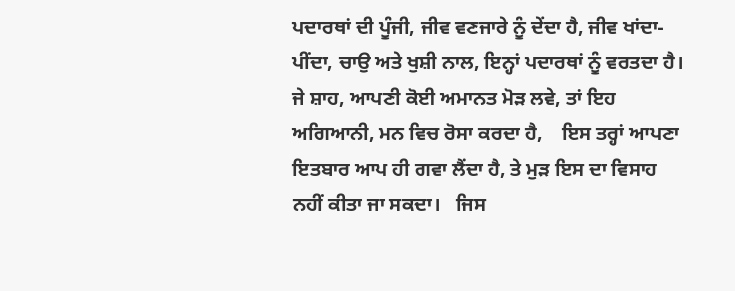ਪਦਾਰਥਾਂ ਦੀ ਪੂੰਜੀ, ਜੀਵ ਵਣਜਾਰੇ ਨੂੰ ਦੇਂਦਾ ਹੈ, ਜੀਵ ਖਾਂਦਾ-ਪੀਂਦਾ, ਚਾਉ ਅਤੇ ਖੁਸ਼ੀ ਨਾਲ, ਇਨ੍ਹਾਂ ਪਦਾਰਥਾਂ ਨੂੰ ਵਰਤਦਾ ਹੈ।     ਜੇ ਸ਼ਾਹ, ਆਪਣੀ ਕੋਈ ਅਮਾਨਤ ਮੋੜ ਲਵੇ, ਤਾਂ ਇਹ ਅਗਿਆਨੀ, ਮਨ ਵਿਚ ਰੋਸਾ ਕਰਦਾ ਹੈ,    ਇਸ ਤਰ੍ਹਾਂ ਆਪਣਾ ਇਤਬਾਰ ਆਪ ਹੀ ਗਵਾ ਲੈਂਦਾ ਹੈ, ਤੇ ਮੁੜ ਇਸ ਦਾ ਵਿਸਾਹ ਨਹੀਂ ਕੀਤਾ ਜਾ ਸਕਦਾ।   ਜਿਸ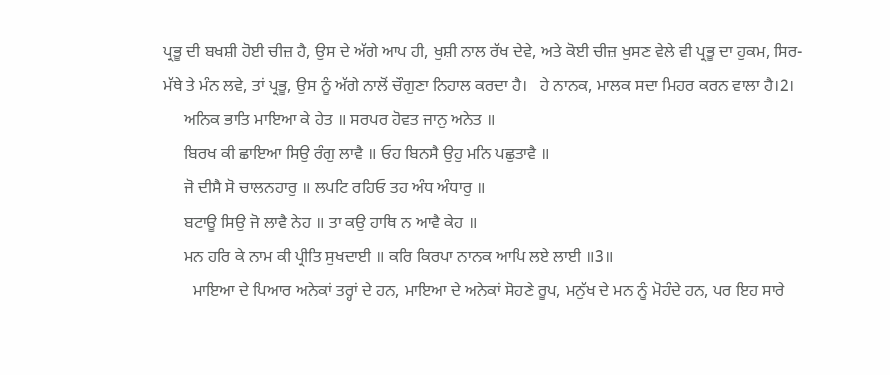ਪ੍ਰਭੂ ਦੀ ਬਖਸ਼ੀ ਹੋਈ ਚੀਜ਼ ਹੈ, ਉਸ ਦੇ ਅੱਗੇ ਆਪ ਹੀ, ਖੁਸ਼ੀ ਨਾਲ ਰੱਖ ਦੇਵੇ, ਅਤੇ ਕੋਈ ਚੀਜ਼ ਖੁਸਣ ਵੇਲੇ ਵੀ ਪ੍ਰਭੂ ਦਾ ਹੁਕਮ, ਸਿਰ-ਮੱਥੇ ਤੇ ਮੰਨ ਲਵੇ, ਤਾਂ ਪ੍ਰਭੂ, ਉਸ ਨੂੰ ਅੱਗੇ ਨਾਲੋਂ ਚੌਗੁਣਾ ਨਿਹਾਲ ਕਰਦਾ ਹੈ।   ਹੇ ਨਾਨਕ, ਮਾਲਕ ਸਦਾ ਮਿਹਰ ਕਰਨ ਵਾਲਾ ਹੈ।2।
     ਅਨਿਕ ਭਾਤਿ ਮਾਇਆ ਕੇ ਹੇਤ ॥ ਸਰਪਰ ਹੋਵਤ ਜਾਨੁ ਅਨੇਤ ॥
     ਬਿਰਖ ਕੀ ਛਾਇਆ ਸਿਉ ਰੰਗੁ ਲਾਵੈ ॥ ਓਹ ਬਿਨਸੈ ਉਹੁ ਮਨਿ ਪਛੁਤਾਵੈ ॥
     ਜੋ ਦੀਸੈ ਸੋ ਚਾਲਨਹਾਰੁ ॥ ਲਪਟਿ ਰਹਿਓ ਤਹ ਅੰਧ ਅੰਧਾਰੁ ॥
     ਬਟਾਊ ਸਿਉ ਜੋ ਲਾਵੈ ਨੇਹ ॥ ਤਾ ਕਉ ਹਾਥਿ ਨ ਆਵੈ ਕੇਹ ॥
     ਮਨ ਹਰਿ ਕੇ ਨਾਮ ਕੀ ਪ੍ਰੀਤਿ ਸੁਖਦਾਈ ॥ ਕਰਿ ਕਿਰਪਾ ਨਾਨਕ ਆਪਿ ਲਏ ਲਾਈ ॥3॥
       ਮਾਇਆ ਦੇ ਪਿਆਰ ਅਨੇਕਾਂ ਤਰ੍ਹਾਂ ਦੇ ਹਨ, ਮਾਇਆ ਦੇ ਅਨੇਕਾਂ ਸੋਹਣੇ ਰੂਪ, ਮਨੁੱਖ ਦੇ ਮਨ ਨੂੰ ਮੋਹੰਦੇ ਹਨ, ਪਰ ਇਹ ਸਾਰੇ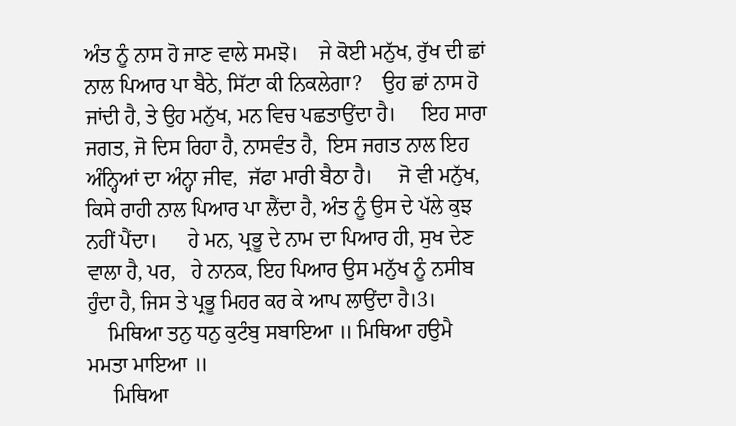ਅੰਤ ਨੂੰ ਨਾਸ ਹੋ ਜਾਣ ਵਾਲੇ ਸਮਝੋ।    ਜੇ ਕੋਈ ਮਨੁੱਖ, ਰੁੱਖ ਦੀ ਛਾਂ ਨਾਲ ਪਿਆਰ ਪਾ ਬੈਠੇ, ਸਿੱਟਾ ਕੀ ਨਿਕਲੇਗਾ?    ਉਹ ਛਾਂ ਨਾਸ ਹੋ ਜਾਂਦੀ ਹੈ, ਤੇ ਉਹ ਮਨੁੱਖ, ਮਨ ਵਿਚ ਪਛਤਾਉਂਦਾ ਹੈ।     ਇਹ ਸਾਰਾ ਜਗਤ, ਜੋ ਦਿਸ ਰਿਹਾ ਹੈ, ਨਾਸਵੰਤ ਹੈ,  ਇਸ ਜਗਤ ਨਾਲ ਇਹ ਅੰਨ੍ਹਿਆਂ ਦਾ ਅੰਨ੍ਹਾ ਜੀਵ,  ਜੱਫਾ ਮਾਰੀ ਬੈਠਾ ਹੈ।     ਜੋ ਵੀ ਮਨੁੱਖ, ਕਿਸੇ ਰਾਹੀ ਨਾਲ ਪਿਆਰ ਪਾ ਲੈਂਦਾ ਹੈ, ਅੰਤ ਨੂੰ ਉਸ ਦੇ ਪੱਲੇ ਕੁਝ ਨਹੀਂ ਪੈਂਦਾ।      ਹੇ ਮਨ, ਪ੍ਰਭੂ ਦੇ ਨਾਮ ਦਾ ਪਿਆਰ ਹੀ, ਸੁਖ ਦੇਣ ਵਾਲਾ ਹੈ, ਪਰ,   ਹੇ ਨਾਨਕ, ਇਹ ਪਿਆਰ ਉਸ ਮਨੁੱਖ ਨੂੰ ਨਸੀਬ ਹੁੰਦਾ ਹੈ, ਜਿਸ ਤੇ ਪ੍ਰਭੂ ਮਿਹਰ ਕਰ ਕੇ ਆਪ ਲਾਉਂਦਾ ਹੈ।3।
    ਮਿਥਿਆ ਤਨੁ ਧਨੁ ਕੁਟੰਬੁ ਸਬਾਇਆ ॥ ਮਿਥਿਆ ਹਉਮੈ ਮਮਤਾ ਮਾਇਆ ॥
     ਮਿਥਿਆ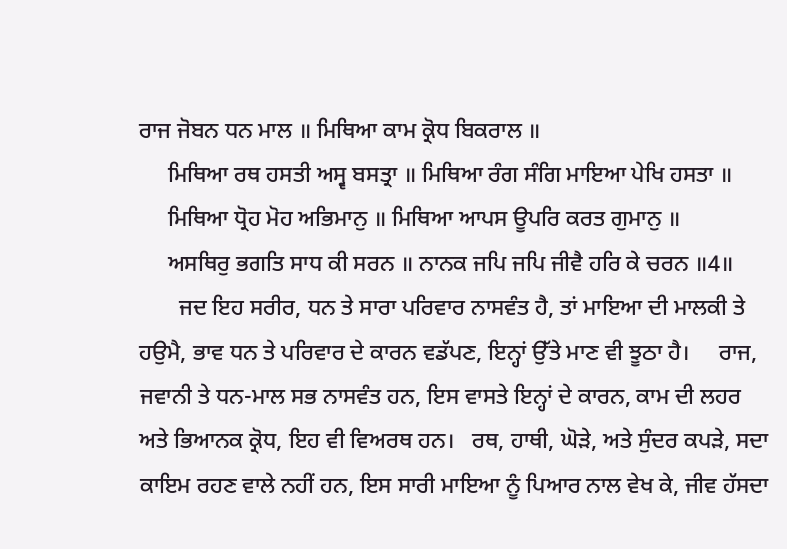ਰਾਜ ਜੋਬਨ ਧਨ ਮਾਲ ॥ ਮਿਥਿਆ ਕਾਮ ਕ੍ਰੋਧ ਬਿਕਰਾਲ ॥
     ਮਿਥਿਆ ਰਥ ਹਸਤੀ ਅਸ੍ਵ ਬਸਤ੍ਰਾ ॥ ਮਿਥਿਆ ਰੰਗ ਸੰਗਿ ਮਾਇਆ ਪੇਖਿ ਹਸਤਾ ॥
     ਮਿਥਿਆ ਧ੍ਰੋਹ ਮੋਹ ਅਭਿਮਾਨੁ ॥ ਮਿਥਿਆ ਆਪਸ ਊਪਰਿ ਕਰਤ ਗੁਮਾਨੁ ॥
     ਅਸਥਿਰੁ ਭਗਤਿ ਸਾਧ ਕੀ ਸਰਨ ॥ ਨਾਨਕ ਜਪਿ ਜਪਿ ਜੀਵੈ ਹਰਿ ਕੇ ਚਰਨ ॥4॥
       ਜਦ ਇਹ ਸਰੀਰ, ਧਨ ਤੇ ਸਾਰਾ ਪਰਿਵਾਰ ਨਾਸਵੰਤ ਹੈ, ਤਾਂ ਮਾਇਆ ਦੀ ਮਾਲਕੀ ਤੇ ਹਉਮੈ, ਭਾਵ ਧਨ ਤੇ ਪਰਿਵਾਰ ਦੇ ਕਾਰਨ ਵਡੱਪਣ, ਇਨ੍ਹਾਂ ਉੱਤੇ ਮਾਣ ਵੀ ਝੂਠਾ ਹੈ।     ਰਾਜ, ਜਵਾਨੀ ਤੇ ਧਨ-ਮਾਲ ਸਭ ਨਾਸਵੰਤ ਹਨ, ਇਸ ਵਾਸਤੇ ਇਨ੍ਹਾਂ ਦੇ ਕਾਰਨ, ਕਾਮ ਦੀ ਲਹਰ ਅਤੇ ਭਿਆਨਕ ਕ੍ਰੋਧ, ਇਹ ਵੀ ਵਿਅਰਥ ਹਨ।   ਰਥ, ਹਾਥੀ, ਘੋੜੇ, ਅਤੇ ਸੁੰਦਰ ਕਪੜੇ, ਸਦਾ ਕਾਇਮ ਰਹਣ ਵਾਲੇ ਨਹੀਂ ਹਨ, ਇਸ ਸਾਰੀ ਮਾਇਆ ਨੂੰ ਪਿਆਰ ਨਾਲ ਵੇਖ ਕੇ, ਜੀਵ ਹੱਸਦਾ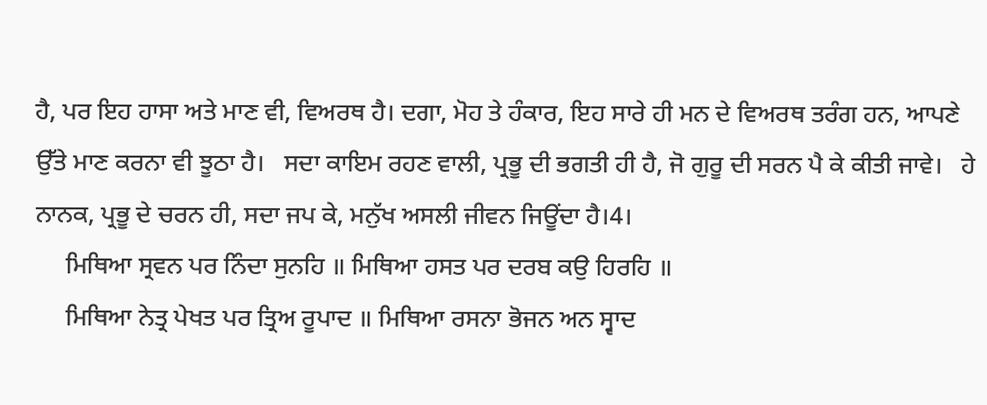ਹੈ, ਪਰ ਇਹ ਹਾਸਾ ਅਤੇ ਮਾਣ ਵੀ, ਵਿਅਰਥ ਹੈ। ਦਗਾ, ਮੋਹ ਤੇ ਹੰਕਾਰ, ਇਹ ਸਾਰੇ ਹੀ ਮਨ ਦੇ ਵਿਅਰਥ ਤਰੰਗ ਹਨ, ਆਪਣੇ ਉੱਤੇ ਮਾਣ ਕਰਨਾ ਵੀ ਝੂਠਾ ਹੈ।   ਸਦਾ ਕਾਇਮ ਰਹਣ ਵਾਲੀ, ਪ੍ਰਭੂ ਦੀ ਭਗਤੀ ਹੀ ਹੈ, ਜੋ ਗੁਰੂ ਦੀ ਸਰਨ ਪੈ ਕੇ ਕੀਤੀ ਜਾਵੇ।   ਹੇ ਨਾਨਕ, ਪ੍ਰਭੂ ਦੇ ਚਰਨ ਹੀ, ਸਦਾ ਜਪ ਕੇ, ਮਨੁੱਖ ਅਸਲੀ ਜੀਵਨ ਜਿਊਂਦਾ ਹੈ।4।
     ਮਿਥਿਆ ਸ੍ਰਵਨ ਪਰ ਨਿੰਦਾ ਸੁਨਹਿ ॥ ਮਿਥਿਆ ਹਸਤ ਪਰ ਦਰਬ ਕਉ ਹਿਰਹਿ ॥
     ਮਿਥਿਆ ਨੇਤ੍ਰ ਪੇਖਤ ਪਰ ਤ੍ਰਿਅ ਰੂਪਾਦ ॥ ਮਿਥਿਆ ਰਸਨਾ ਭੋਜਨ ਅਨ ਸ੍ਵਾਦ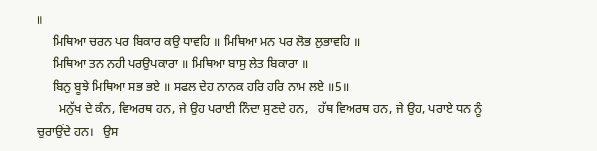॥
     ਮਿਥਿਆ ਚਰਨ ਪਰ ਬਿਕਾਰ ਕਉ ਧਾਵਹਿ ॥ ਮਿਥਿਆ ਮਨ ਪਰ ਲੋਭ ਲੁਭਾਵਹਿ ॥
     ਮਿਥਿਆ ਤਨ ਨਹੀ ਪਰਉਪਕਾਰਾ ॥ ਮਿਥਿਆ ਬਾਸੁ ਲੇਤ ਬਿਕਾਰਾ ॥
     ਬਿਨੁ ਬੂਝੇ ਮਿਥਿਆ ਸਭ ਭਏ ॥ ਸਫਲ ਦੇਹ ਨਾਨਕ ਹਰਿ ਹਰਿ ਨਾਮ ਲਏ ॥5॥
       ਮਨੁੱਖ ਦੇ ਕੰਨ, ਵਿਅਰਥ ਹਨ, ਜੇ ਉਹ ਪਰਾਈ ਨਿੰਦਾ ਸੁਣਦੇ ਹਨ,   ਹੱਥ ਵਿਅਰਥ ਹਨ, ਜੇ ਉਹ, ਪਰਾਏ ਧਨ ਨੂੰ ਚੁਰਾਉਂਦੇ ਹਨ।   ਉਸ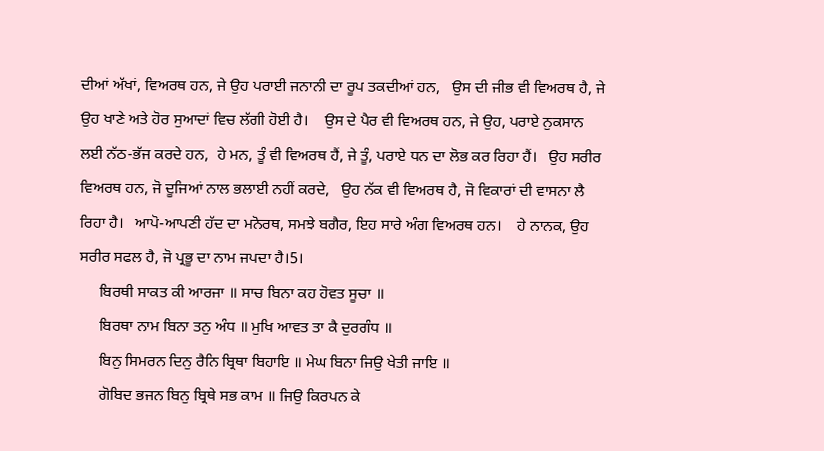ਦੀਆਂ ਅੱਖਾਂ, ਵਿਅਰਥ ਹਨ, ਜੇ ਉਹ ਪਰਾਈ ਜਨਾਨੀ ਦਾ ਰੂਪ ਤਕਦੀਆਂ ਹਨ,   ਉਸ ਦੀ ਜੀਭ ਵੀ ਵਿਅਰਥ ਹੈ, ਜੇ ਉਹ ਖਾਣੇ ਅਤੇ ਹੋਰ ਸੁਆਦਾਂ ਵਿਚ ਲੱਗੀ ਹੋਈ ਹੈ।    ਉਸ ਦੇ ਪੈਰ ਵੀ ਵਿਅਰਥ ਹਨ, ਜੇ ਉਹ, ਪਰਾਏ ਨੁਕਸਾਨ ਲਈ ਨੱਠ-ਭੱਜ ਕਰਦੇ ਹਨ,  ਹੇ ਮਨ, ਤੂੰ ਵੀ ਵਿਅਰਥ ਹੈਂ, ਜੇ ਤੂੰ, ਪਰਾਏ ਧਨ ਦਾ ਲੋਭ ਕਰ ਰਿਹਾ ਹੈਂ।   ਉਹ ਸਰੀਰ ਵਿਅਰਥ ਹਨ, ਜੋ ਦੂਜਿਆਂ ਨਾਲ ਭਲਾਈ ਨਹੀਂ ਕਰਦੇ,   ਉਹ ਨੱਕ ਵੀ ਵਿਅਰਥ ਹੈ, ਜੋ ਵਿਕਾਰਾਂ ਦੀ ਵਾਸਨਾ ਲੈ ਰਿਹਾ ਹੈ।   ਆਪੋ-ਆਪਣੀ ਹੱਦ ਦਾ ਮਨੋਰਥ, ਸਮਝੇ ਬਗੈਰ, ਇਹ ਸਾਰੇ ਅੰਗ ਵਿਅਰਥ ਹਨ।    ਹੇ ਨਾਨਕ, ਉਹ ਸਰੀਰ ਸਫਲ ਹੈ, ਜੋ ਪ੍ਰਭੂ ਦਾ ਨਾਮ ਜਪਦਾ ਹੈ।5।
     ਬਿਰਥੀ ਸਾਕਤ ਕੀ ਆਰਜਾ ॥ ਸਾਚ ਬਿਨਾ ਕਹ ਹੋਵਤ ਸੂਚਾ ॥
     ਬਿਰਥਾ ਨਾਮ ਬਿਨਾ ਤਨੁ ਅੰਧ ॥ ਮੁਖਿ ਆਵਤ ਤਾ ਕੈ ਦੁਰਗੰਧ ॥
     ਬਿਨੁ ਸਿਮਰਨ ਦਿਨੁ ਰੈਨਿ ਬ੍ਰਿਥਾ ਬਿਹਾਇ ॥ ਮੇਘ ਬਿਨਾ ਜਿਉ ਖੇਤੀ ਜਾਇ ॥
     ਗੋਬਿਦ ਭਜਨ ਬਿਨੁ ਬ੍ਰਿਥੇ ਸਭ ਕਾਮ ॥ ਜਿਉ ਕਿਰਪਨ ਕੇ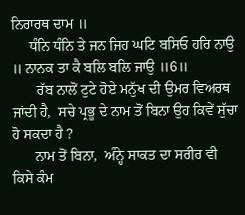ਨਿਰਾਰਥ ਦਾਮ ॥
     ਧੰਨਿ ਧੰਨਿ ਤੇ ਜਨ ਜਿਹ ਘਟਿ ਬਸਿਓ ਹਰਿ ਨਾਉ ॥ ਨਾਨਕ ਤਾ ਕੈ ਬਲਿ ਬਲਿ ਜਾਉ ॥6॥
       ਰੱਬ ਨਾਲੋਂ ਟੁਟੇ ਹੋਏ ਮਨੁੱਖ ਦੀ ਉਮਰ ਵਿਅਰਥ ਜਾਂਦੀ ਹੈ,  ਸਚੇ ਪ੍ਰਭੂ ਦੇ ਨਾਮ ਤੋਂ ਬਿਨਾ ਉਹ ਕਿਵੇਂ ਸੁੱਚਾ ਹੋ ਸਕਦਾ ਹੈ ?
      ਨਾਮ ਤੋਂ ਬਿਨਾ,  ਅੰਨ੍ਹੇ ਸਾਕਤ ਦਾ ਸਰੀਰ ਵੀ ਕਿਸੇ ਕੰਮ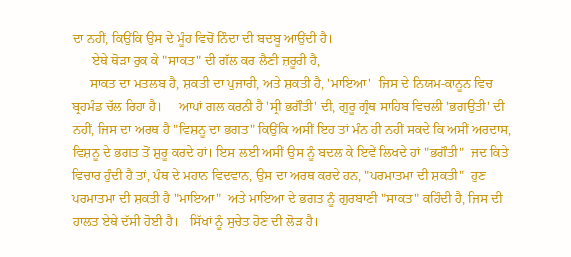ਦਾ ਨਹੀਂ, ਕਿਉਂਕਿ ਉਸ ਦੇ ਮੂੰਹ ਵਿਚੋਂ ਨਿੰਦਾ ਦੀ ਬਦਬੂ ਆਉਂਦੀ ਹੈ।
      ਏਥੇ ਥੋੜਾ ਰੁਕ ਕੇ "ਸਾਕਤ" ਦੀ ਗੱਲ ਕਰ ਲੈਣੀ ਜ਼ਰੂਰੀ ਹੈ,
     ਸਾਕਤ ਦਾ ਮਤਲਬ ਹੈ, ਸ਼ਕਤੀ ਦਾ ਪੁਜਾਰੀ, ਅਤੇ ਸ਼ਕਤੀ ਹੈ, 'ਮਾਇਆ'  ਜਿਸ ਦੇ ਨਿਯਮ-ਕਾਨੂਨ ਵਿਚ ਬ੍ਰਹਮੰਡ ਚੱਲ ਰਿਹਾ ਹੈ।     ਆਪਾਂ ਗਲ ਕਰਨੀ ਹੈ 'ਸ੍ਰੀ ਭਗੌਤੀ' ਦੀ, ਗੁਰੂ ਗ੍ਰੰਥ ਸਾਹਿਬ ਵਿਚਲੀ 'ਭਗਉਤੀ' ਦੀ ਨਹੀਂ, ਜਿਸ ਦਾ ਅਰਥ ਹੈ "ਵਿਸ਼ਨੂ ਦਾ ਭਗਤ" ਕਿਉਂਕਿ ਅਸੀਂ ਇਹ ਤਾਂ ਮੰਨ ਹੀ ਨਹੀਂ ਸਕਦੇ ਕਿ ਅਸੀਂ ਅਰਦਾਸ, ਵਿਸ਼ਨੂ ਦੇ ਭਗਤ ਤੋਂ ਸ਼ੁਰੂ ਕਰਦੇ ਹਾਂ। ਇਸ ਲਈ ਅਸੀਂ ਉਸ ਨੂੰ ਬਦਲ ਕੇ ਇਵੇਂ ਲਿਖਦੇ ਹਾਂ "ਭਗੌਤੀ"  ਜਦ ਕਿਤੇ ਵਿਚਾਰ ਹੁੰਦੀ ਹੈ ਤਾਂ, ਪੰਥ ਦੇ ਮਹਾਨ ਵਿਦਵਾਨ, ਉਸ ਦਾ ਅਰਥ ਕਰਦੇ ਹਨ, "ਪਰਮਾਤਮਾ ਦੀ ਸ਼ਕਤੀ"  ਹੁਣ ਪਰਮਾਤਮਾ ਦੀ ਸ਼ਕਤੀ ਹੈ "ਮਾਇਆ"  ਅਤੇ ਮਾਇਆ ਦੇ ਭਗਤ ਨੂੰ ਗੁਰਬਾਣੀ "ਸਾਕਤ" ਕਹਿੰਦੀ ਹੈ, ਜਿਸ ਦੀ ਹਾਲਤ ਏਥੇ ਦੱਸੀ ਹੋਈ ਹੈ।   ਸਿੱਖਾਂ ਨੂੰ ਸੁਚੇਤ ਹੋਣ ਦੀ ਲੋੜ ਹੈ।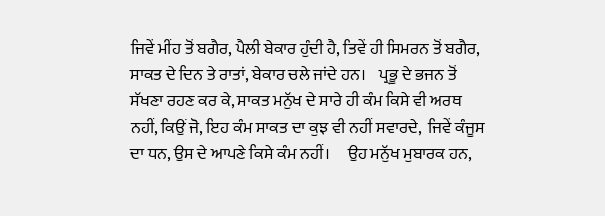ਜਿਵੇਂ ਮੀਂਹ ਤੋਂ ਬਗੈਰ, ਪੈਲੀ ਬੇਕਾਰ ਹੁੰਦੀ ਹੈ, ਤਿਵੇਂ ਹੀ ਸਿਮਰਨ ਤੋਂ ਬਗੈਰ, ਸਾਕਤ ਦੇ ਦਿਨ ਤੇ ਰਾਤਾਂ, ਬੇਕਾਰ ਚਲੇ ਜਾਂਦੇ ਹਨ।    ਪ੍ਰਭੂ ਦੇ ਭਜਨ ਤੋਂ ਸੱਖਣਾ ਰਹਣ ਕਰ ਕੇ, ਸਾਕਤ ਮਨੁੱਖ ਦੇ ਸਾਰੇ ਹੀ ਕੰਮ ਕਿਸੇ ਵੀ ਅਰਥ ਨਹੀਂ, ਕਿਉਂ ਜੋ, ਇਹ ਕੰਮ ਸਾਕਤ ਦਾ ਕੁਝ ਵੀ ਨਹੀਂ ਸਵਾਰਦੇ,  ਜਿਵੇਂ ਕੰਜੂਸ ਦਾ ਧਨ, ਉਸ ਦੇ ਆਪਣੇ ਕਿਸੇ ਕੰਮ ਨਹੀਂ।     ਉਹ ਮਨੁੱਖ ਮੁਬਾਰਕ ਹਨ,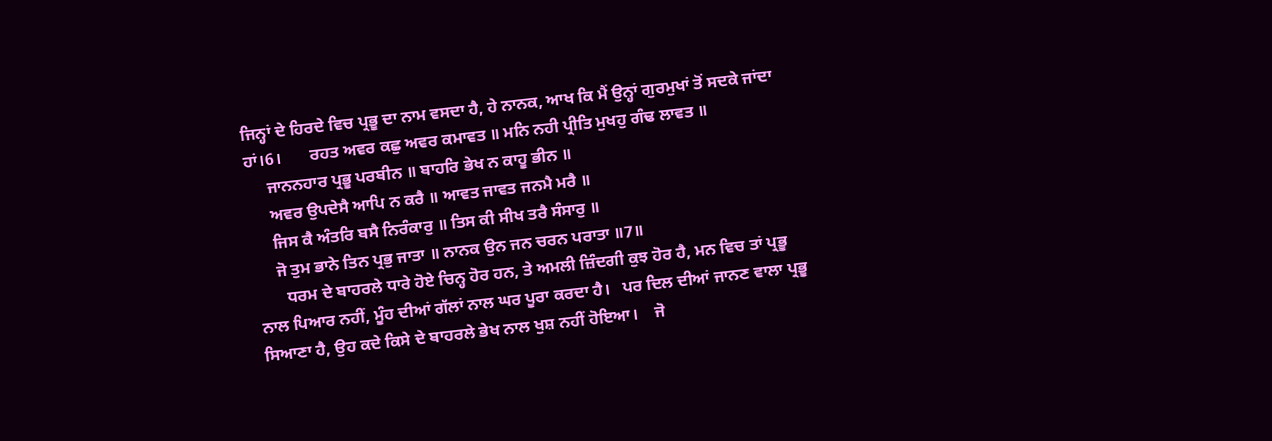ਜਿਨ੍ਹਾਂ ਦੇ ਹਿਰਦੇ ਵਿਚ ਪ੍ਰਭੂ ਦਾ ਨਾਮ ਵਸਦਾ ਹੈ, ਹੇ ਨਾਨਕ, ਆਖ ਕਿ ਮੈਂ ਉਨ੍ਹਾਂ ਗੁਰਮੁਖਾਂ ਤੋਂ ਸਦਕੇ ਜਾਂਦਾ ਹਾਂ।6।       ਰਹਤ ਅਵਰ ਕਛੁ ਅਵਰ ਕਮਾਵਤ ॥ ਮਨਿ ਨਹੀ ਪ੍ਰੀਤਿ ਮੁਖਹੁ ਗੰਢ ਲਾਵਤ ॥
     ਜਾਨਨਹਾਰ ਪ੍ਰਭੂ ਪਰਬੀਨ ॥ ਬਾਹਰਿ ਭੇਖ ਨ ਕਾਹੂ ਭੀਨ ॥
     ਅਵਰ ਉਪਦੇਸੈ ਆਪਿ ਨ ਕਰੈ ॥ ਆਵਤ ਜਾਵਤ ਜਨਮੈ ਮਰੈ ॥
     ਜਿਸ ਕੈ ਅੰਤਰਿ ਬਸੈ ਨਿਰੰਕਾਰੁ ॥ ਤਿਸ ਕੀ ਸੀਖ ਤਰੈ ਸੰਸਾਰੁ ॥
     ਜੋ ਤੁਮ ਭਾਨੇ ਤਿਨ ਪ੍ਰਭੁ ਜਾਤਾ ॥ ਨਾਨਕ ਉਨ ਜਨ ਚਰਨ ਪਰਾਤਾ ॥7॥
       ਧਰਮ ਦੇ ਬਾਹਰਲੇ ਧਾਰੇ ਹੋਏ ਚਿਨ੍ਹ ਹੋਰ ਹਨ, ਤੇ ਅਮਲੀ ਜ਼ਿੰਦਗੀ ਕੁਝ ਹੋਰ ਹੈ, ਮਨ ਵਿਚ ਤਾਂ ਪ੍ਰਭੂ ਨਾਲ ਪਿਆਰ ਨਹੀਂ, ਮੂੰਹ ਦੀਆਂ ਗੱਲਾਂ ਨਾਲ ਘਰ ਪੂਰਾ ਕਰਦਾ ਹੈ।   ਪਰ ਦਿਲ ਦੀਆਂ ਜਾਨਣ ਵਾਲਾ ਪ੍ਰਭੂ ਸਿਆਣਾ ਹੈ, ਉਹ ਕਦੇ ਕਿਸੇ ਦੇ ਬਾਹਰਲੇ ਭੇਖ ਨਾਲ ਖੁਸ਼ ਨਹੀਂ ਹੋਇਆ।    ਜੋ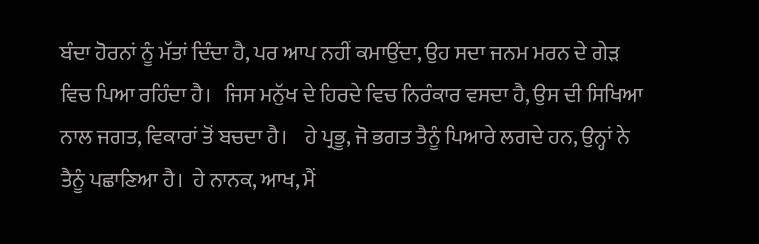ਬੰਦਾ ਹੋਰਨਾਂ ਨੂੰ ਮੱਤਾਂ ਦਿੰਦਾ ਹੈ, ਪਰ ਆਪ ਨਹੀਂ ਕਮਾਉਂਦਾ, ਉਹ ਸਦਾ ਜਨਮ ਮਰਨ ਦੇ ਗੇੜ ਵਿਚ ਪਿਆ ਰਹਿੰਦਾ ਹੈ।   ਜਿਸ ਮਨੁੱਖ ਦੇ ਹਿਰਦੇ ਵਿਚ ਨਿਰੰਕਾਰ ਵਸਦਾ ਹੈ, ਉਸ ਦੀ ਸਿਖਿਆ ਨਾਲ ਜਗਤ, ਵਿਕਾਰਾਂ ਤੋਂ ਬਚਦਾ ਹੈ।    ਹੇ ਪ੍ਰਭੂ, ਜੋ ਭਗਤ ਤੈਨੂੰ ਪਿਆਰੇ ਲਗਦੇ ਹਨ, ਉਨ੍ਹਾਂ ਨੇ ਤੈਨੂੰ ਪਛਾਣਿਆ ਹੈ।  ਹੇ ਨਾਨਕ, ਆਖ, ਮੈਂ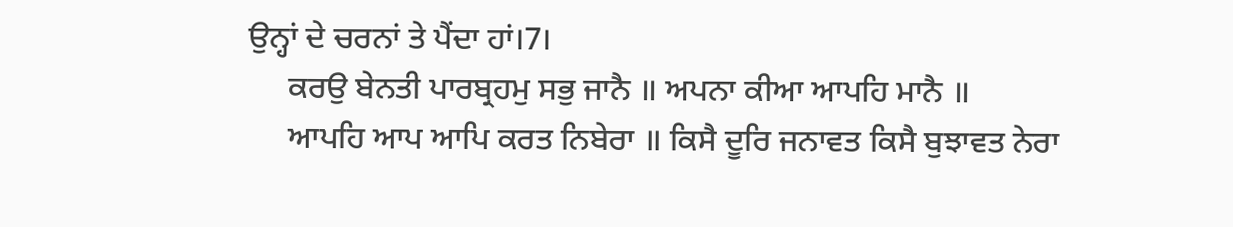ਉਨ੍ਹਾਂ ਦੇ ਚਰਨਾਂ ਤੇ ਪੈਂਦਾ ਹਾਂ।7।
     ਕਰਉ ਬੇਨਤੀ ਪਾਰਬ੍ਰਹਮੁ ਸਭੁ ਜਾਨੈ ॥ ਅਪਨਾ ਕੀਆ ਆਪਹਿ ਮਾਨੈ ॥
     ਆਪਹਿ ਆਪ ਆਪਿ ਕਰਤ ਨਿਬੇਰਾ ॥ ਕਿਸੈ ਦੂਰਿ ਜਨਾਵਤ ਕਿਸੈ ਬੁਝਾਵਤ ਨੇਰਾ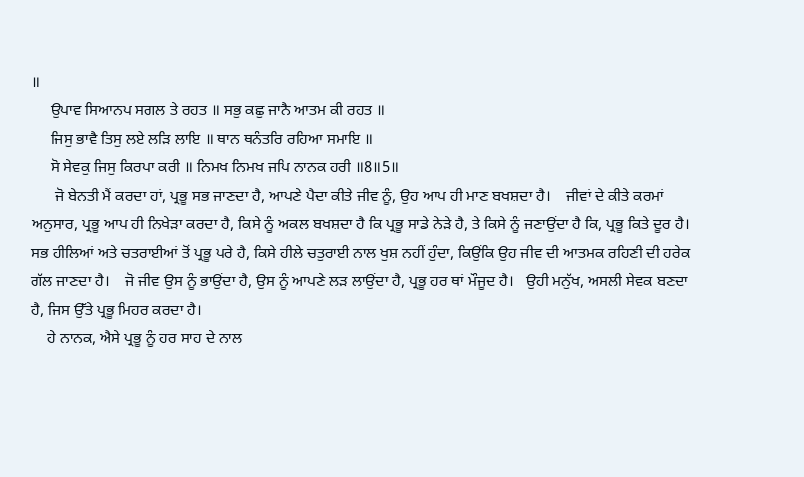॥
     ਉਪਾਵ ਸਿਆਨਪ ਸਗਲ ਤੇ ਰਹਤ ॥ ਸਭੁ ਕਛੁ ਜਾਨੈ ਆਤਮ ਕੀ ਰਹਤ ॥
     ਜਿਸੁ ਭਾਵੈ ਤਿਸੁ ਲਏ ਲੜਿ ਲਾਇ ॥ ਥਾਨ ਥਨੰਤਰਿ ਰਹਿਆ ਸਮਾਇ ॥
     ਸੋ ਸੇਵਕੁ ਜਿਸੁ ਕਿਰਪਾ ਕਰੀ ॥ ਨਿਮਖ ਨਿਮਖ ਜਪਿ ਨਾਨਕ ਹਰੀ ॥8॥5॥
      ਜੋ ਬੇਨਤੀ ਮੈਂ ਕਰਦਾ ਹਾਂ, ਪ੍ਰਭੂ ਸਭ ਜਾਣਦਾ ਹੈ, ਆਪਣੇ ਪੈਦਾ ਕੀਤੇ ਜੀਵ ਨੂੰ, ਉਹ ਆਪ ਹੀ ਮਾਣ ਬਖਸ਼ਦਾ ਹੈ।    ਜੀਵਾਂ ਦੇ ਕੀਤੇ ਕਰਮਾਂ ਅਨੁਸਾਰ, ਪ੍ਰਭੂ ਆਪ ਹੀ ਨਿਖੇੜਾ ਕਰਦਾ ਹੈ, ਕਿਸੇ ਨੂੰ ਅਕਲ ਬਖਸ਼ਦਾ ਹੈ ਕਿ ਪ੍ਰਭੂ ਸਾਡੇ ਨੇੜੇ ਹੈ, ਤੇ ਕਿਸੇ ਨੂੰ ਜਣਾਉਂਦਾ ਹੈ ਕਿ, ਪ੍ਰਭੂ ਕਿਤੇ ਦੂਰ ਹੈ।  ਸਭ ਹੀਲਿਆਂ ਅਤੇ ਚਤਰਾਈਆਂ ਤੋਂ ਪ੍ਰਭੂ ਪਰੇ ਹੈ, ਕਿਸੇ ਹੀਲੇ ਚਤੁਰਾਈ ਨਾਲ ਖੁਸ਼ ਨਹੀਂ ਹੁੰਦਾ, ਕਿਉਂਕਿ ਉਹ ਜੀਵ ਦੀ ਆਤਮਕ ਰਹਿਣੀ ਦੀ ਹਰੇਕ ਗੱਲ ਜਾਣਦਾ ਹੈ।    ਜੋ ਜੀਵ ਉਸ ਨੂੰ ਭਾਉਂਦਾ ਹੈ, ਉਸ ਨੂੰ ਆਪਣੇ ਲੜ ਲਾਉਂਦਾ ਹੈ, ਪ੍ਰਭੂ ਹਰ ਥਾਂ ਮੌਜੂਦ ਹੈ।   ਉਹੀ ਮਨੁੱਖ, ਅਸਲੀ ਸੇਵਕ ਬਣਦਾ ਹੈ, ਜਿਸ ਉੱਤੇ ਪ੍ਰਭੂ ਮਿਹਰ ਕਰਦਾ ਹੈ।
    ਹੇ ਨਾਨਕ, ਐਸੇ ਪ੍ਰਭੂ ਨੂੰ ਹਰ ਸਾਹ ਦੇ ਨਾਲ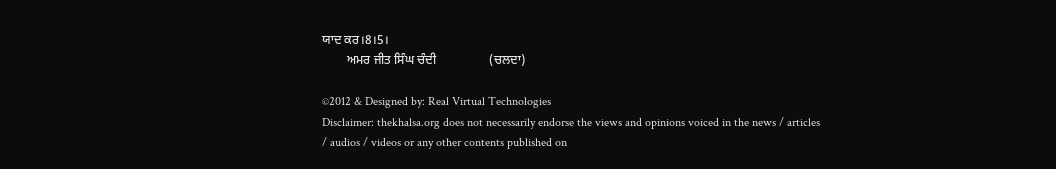ਯਾਦ ਕਰ।8।5।
        ਅਮਰ ਜੀਤ ਸਿੰਘ ਚੰਦੀ                 (ਚਲਦਾ)

©2012 & Designed by: Real Virtual Technologies
Disclaimer: thekhalsa.org does not necessarily endorse the views and opinions voiced in the news / articles / audios / videos or any other contents published on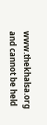www.thekhalsa.org and cannot be held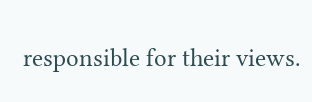responsible for their views.